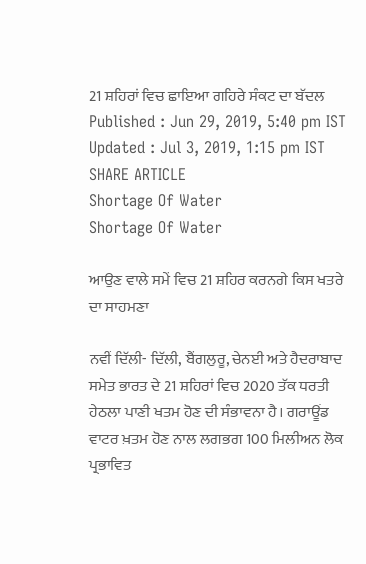21 ਸ਼ਹਿਰਾਂ ਵਿਚ ਛਾਇਆ ਗਹਿਰੇ ਸੰਕਟ ਦਾ ਬੱਦਲ
Published : Jun 29, 2019, 5:40 pm IST
Updated : Jul 3, 2019, 1:15 pm IST
SHARE ARTICLE
Shortage Of Water
Shortage Of Water

ਆਉਣ ਵਾਲੇ ਸਮੇਂ ਵਿਚ 21 ਸ਼ਹਿਰ ਕਰਨਗੇ ਕਿਸ ਖਤਰੇ ਦਾ ਸਾਹਮਣਾ

ਨਵੀਂ ਦਿੱਲੀ- ਦਿੱਲੀ, ਬੈਂਗਲੁਰੂ, ਚੇਨਈ ਅਤੇ ਹੈਦਰਾਬਾਦ ਸਮੇਤ ਭਾਰਤ ਦੇ 21 ਸ਼ਹਿਰਾਂ ਵਿਚ 2020 ਤੱਕ ਧਰਤੀ ਹੇਠਲਾ ਪਾਣੀ ਖਤਮ ਹੋਣ ਦੀ ਸੰਭਾਵਨਾ ਹੈ। ਗਰਾਊਂਡ ਵਾਟਰ ਖ਼ਤਮ ਹੋਣ ਨਾਲ ਲਗਭਗ 100 ਮਿਲੀਅਨ ਲੋਕ ਪ੍ਰਭਾਵਿਤ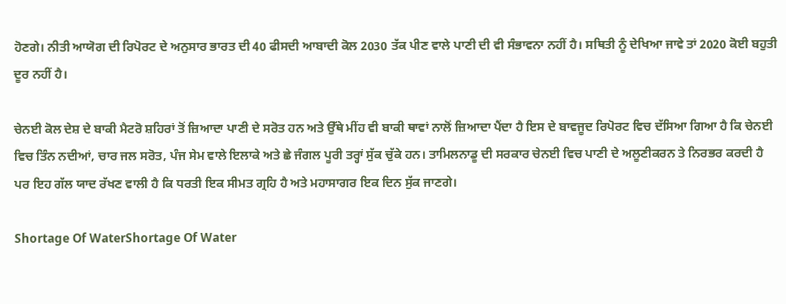ਹੋਣਗੇ। ਨੀਤੀ ਆਯੋਗ ਦੀ ਰਿਪੋਰਟ ਦੇ ਅਨੁਸਾਰ ਭਾਰਤ ਦੀ 40 ਫੀਸਦੀ ਆਬਾਦੀ ਕੋਲ 2030 ਤੱਕ ਪੀਣ ਵਾਲੇ ਪਾਣੀ ਦੀ ਵੀ ਸੰਭਾਵਨਾ ਨਹੀਂ ਹੈ। ਸਥਿਤੀ ਨੂੰ ਦੇਖਿਆ ਜਾਵੇ ਤਾਂ 2020 ਕੋਈ ਬਹੁਤੀ ਦੂਰ ਨਹੀਂ ਹੈ।

ਚੇਨਈ ਕੋਲ ਦੇਸ਼ ਦੇ ਬਾਕੀ ਮੈਟਰੋ ਸ਼ਹਿਰਾਂ ਤੋਂ ਜ਼ਿਆਦਾ ਪਾਣੀ ਦੇ ਸਰੋਤ ਹਨ ਅਤੇ ਉੱਥੇ ਮੀਂਹ ਵੀ ਬਾਕੀ ਥਾਵਾਂ ਨਾਲੋਂ ਜ਼ਿਆਦਾ ਪੈਂਦਾ ਹੈ ਇਸ ਦੇ ਬਾਵਜੂਦ ਰਿਪੋਰਟ ਵਿਚ ਦੱਸਿਆ ਗਿਆ ਹੈ ਕਿ ਚੇਨਈ ਵਿਚ ਤਿੰਨ ਨਦੀਆਂ, ਚਾਰ ਜਲ ਸਰੋਤ, ਪੰਜ ਸੇਮ ਵਾਲੇ ਇਲਾਕੇ ਅਤੇ ਛੇ ਜੰਗਲ ਪੂਰੀ ਤਰ੍ਹਾਂ ਸੁੱਕ ਚੁੱਕੇ ਹਨ। ਤਾਮਿਲਨਾਡੂ ਦੀ ਸਰਕਾਰ ਚੇਨਈ ਵਿਚ ਪਾਣੀ ਦੇ ਅਲੂਣੀਕਰਨ ਤੇ ਨਿਰਭਰ ਕਰਦੀ ਹੈ ਪਰ ਇਹ ਗੱਲ ਯਾਦ ਰੱਖਣ ਵਾਲੀ ਹੈ ਕਿ ਧਰਤੀ ਇਕ ਸੀਮਤ ਗ੍ਰਹਿ ਹੈ ਅਤੇ ਮਹਾਸਾਗਰ ਇਕ ਦਿਨ ਸੁੱਕ ਜਾਣਗੇ।

Shortage Of WaterShortage Of Water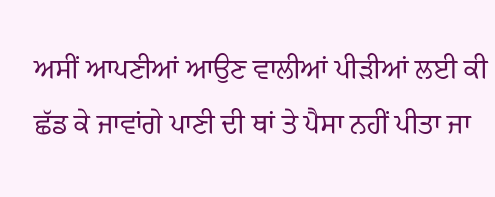ਅਸੀਂ ਆਪਣੀਆਂ ਆਉਣ ਵਾਲੀਆਂ ਪੀੜੀਆਂ ਲਈ ਕੀ ਛੱਡ ਕੇ ਜਾਵਾਂਗੇ ਪਾਣੀ ਦੀ ਥਾਂ ਤੇ ਪੈਸਾ ਨਹੀਂ ਪੀਤਾ ਜਾ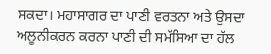ਸਕਦਾ। ਮਹਾਸਾਗਰ ਦਾ ਪਾਣੀ ਵਰਤਨਾ ਅਤੇ ਉਸਦਾ ਅਲੂਨੀਕਰਨ ਕਰਨਾ ਪਾਣੀ ਦੀ ਸਮੱਸਿਆ ਦਾ ਹੱਲ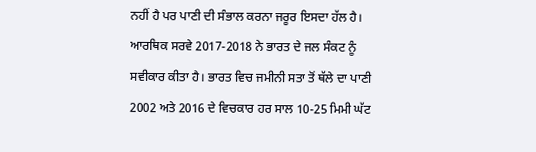ਨਹੀਂ ਹੈ ਪਰ ਪਾਣੀ ਦੀ ਸੰਭਾਲ ਕਰਨਾ ਜਰੂਰ ਇਸਦਾ ਹੱਲ ਹੈ। ਆਰਥਿਕ ਸਰਵੇ 2017-2018 ਨੇ ਭਾਰਤ ਦੇ ਜਲ ਸੰਕਟ ਨੂੰ ਸਵੀਕਾਰ ਕੀਤਾ ਹੈ। ਭਾਰਤ ਵਿਚ ਜਮੀਨੀ ਸਤਾ ਤੋਂ ਥੱਲੇ ਦਾ ਪਾਣੀ 2002 ਅਤੇ 2016 ਦੇ ਵਿਚਕਾਰ ਹਰ ਸਾਲ 10-25 ਮਿਮੀ ਘੱਟ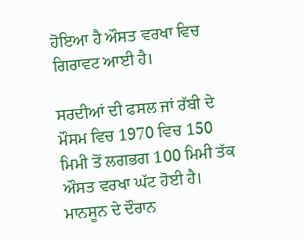ਹੋਇਆ ਹੈ ਔਸਤ ਵਰਖਾ ਵਿਚ ਗਿਰਾਵਟ ਆਈ ਹੈ।

ਸਰਦੀਆਂ ਦੀ ਫਸਲ ਜਾਂ ਰੱਬੀ ਦੇ ਮੌਸਮ ਵਿਚ 1970 ਵਿਚ 150 ਮਿਮੀ ਤੋਂ ਲਗਭਗ 100 ਮਿਮੀ ਤੱਕ ਔਸਤ ਵਰਖਾ ਘੱਟ ਹੋਈ ਹੈ। ਮਾਨਸੂਨ ਦੇ ਦੌਰਾਨ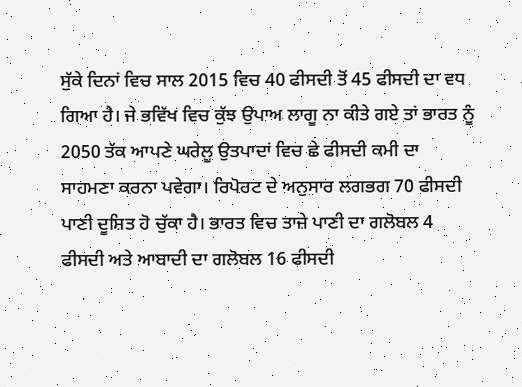ਸੁੱਕੇ ਦਿਨਾਂ ਵਿਚ ਸਾਲ 2015 ਵਿਚ 40 ਫੀਸਦੀ ਤੋਂ 45 ਫੀਸਦੀ ਦਾ ਵਧ ਗਿਆ ਹੈ। ਜੇ ਭਵਿੱਖ ਵਿਚ ਕੁੱਝ ਉਪਾਅ ਲਾਗੂ ਨਾ ਕੀਤੇ ਗਏ ਤਾਂ ਭਾਰਤ ਨੂੰ 2050 ਤੱਕ ਆਪਣੇ ਘਰੇਲੂ ਉਤਪਾਦਾਂ ਵਿਚ ਛੇ ਫੀਸਦੀ ਕਮੀ ਦਾ ਸਾਹਮਣਾ ਕਰਨਾ ਪਵੇਗਾ। ਰਿਪੋਰਟ ਦੇ ਅਨੁਸਾਰ ਲਗਭਗ 70 ਫੀਸਦੀ ਪਾਣੀ ਦੂਸ਼ਿਤ ਹੋ ਚੁੱਕਾ ਹੈ। ਭਾਰਤ ਵਿਚ ਤਾਜ਼ੇ ਪਾਣੀ ਦਾ ਗਲੋਬਲ 4 ਫੀਸਦੀ ਅਤੇ ਆਬਾਦੀ ਦਾ ਗਲੋਬਲ 16 ਫੀਸਦੀ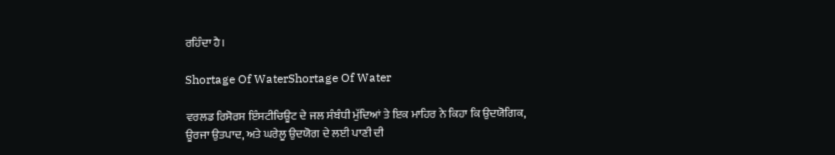ਰਹਿੰਦਾ ਹੈ।

Shortage Of WaterShortage Of Water

ਵਰਲਡ ਰਿਸੋਰਸ ਇੰਸਟੀਚਿਊਟ ਦੇ ਜਲ ਸੰਬੰਧੀ ਮੁੱਦਿਆਂ ਤੇ ਇਕ ਮਾਹਿਰ ਨੇ ਕਿਹਾ ਕਿ ਉਦਯੋਗਿਕ, ਊਰਜਾ ਉਤਪਾਦ, ਅਤੇ ਘਰੇਲੂ ਉਦਯੋਗ ਦੇ ਲਈ ਪਾਣੀ ਦੀ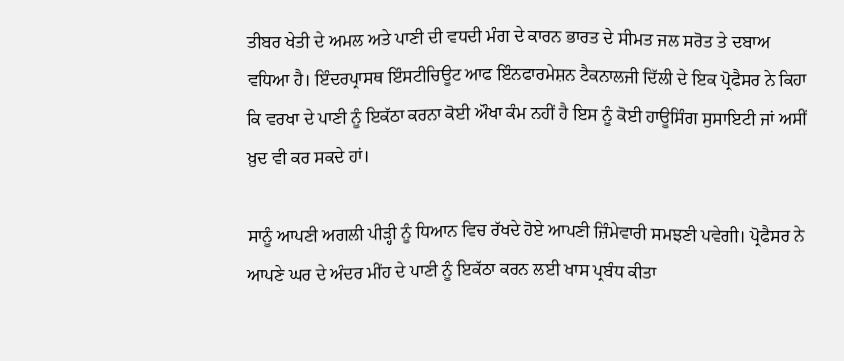ਤੀਬਰ ਖੇਤੀ ਦੇ ਅਮਲ ਅਤੇ ਪਾਣੀ ਦੀ ਵਧਦੀ ਮੰਗ ਦੇ ਕਾਰਨ ਭਾਰਤ ਦੇ ਸੀਮਤ ਜਲ ਸਰੋਤ ਤੇ ਦਬਾਅ ਵਧਿਆ ਹੈ। ਇੰਦਰਪ੍ਰਾਸਥ ਇੰਸਟੀਚਿਊਟ ਆਫ ਇੰਨਫਾਰਮੇਸ਼ਨ ਟੈਕਨਾਲਜੀ ਦਿੱਲੀ ਦੇ ਇਕ ਪ੍ਰੋਫੈਸਰ ਨੇ ਕਿਹਾ ਕਿ ਵਰਖਾ ਦੇ ਪਾਣੀ ਨੂੰ ਇਕੱਠਾ ਕਰਨਾ ਕੋਈ ਔਖਾ ਕੰਮ ਨਹੀਂ ਹੈ ਇਸ ਨੂੰ ਕੋਈ ਹਾਊਸਿੰਗ ਸੁਸਾਇਟੀ ਜਾਂ ਅਸੀਂ ਖ਼ੁਦ ਵੀ ਕਰ ਸਕਦੇ ਹਾਂ।

ਸਾਨੂੰ ਆਪਣੀ ਅਗਲੀ ਪੀੜ੍ਹੀ ਨੂੰ ਧਿਆਨ ਵਿਚ ਰੱਖਦੇ ਹੋਏ ਆਪਣੀ ਜ਼ਿੰਮੇਵਾਰੀ ਸਮਝਣੀ ਪਵੇਗੀ। ਪ੍ਰੋਫੈਸਰ ਨੇ ਆਪਣੇ ਘਰ ਦੇ ਅੰਦਰ ਮੀਂਹ ਦੇ ਪਾਣੀ ਨੂੰ ਇਕੱਠਾ ਕਰਨ ਲਈ ਖਾਸ ਪ੍ਰਬੰਧ ਕੀਤਾ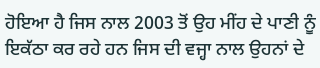ਹੋਇਆ ਹੈ ਜਿਸ ਨਾਲ 2003 ਤੋਂ ਉਹ ਮੀਂਹ ਦੇ ਪਾਣੀ ਨੂੰ ਇਕੱਠਾ ਕਰ ਰਹੇ ਹਨ ਜਿਸ ਦੀ ਵਜ੍ਹਾ ਨਾਲ ਉਹਨਾਂ ਦੇ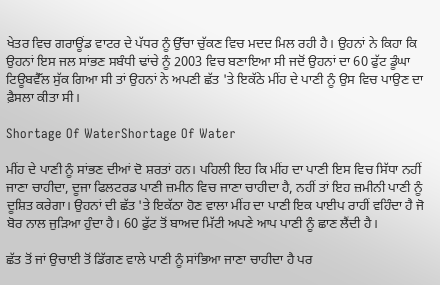ਖੇਤਰ ਵਿਚ ਗਰਾਊਂਡ ਵਾਟਰ ਦੇ ਪੱਧਰ ਨੂੰ ਉੱਚਾ ਚੁੱਕਣ ਵਿਚ ਮਦਦ ਮਿਲ ਰਹੀ ਹੈ। ਉਹਨਾਂ ਨੇ ਕਿਹਾ ਕਿ ਉਹਨਾਂ ਇਸ ਜਲ ਸਾਂਭਣ ਸਬੰਧੀ ਢਾਂਚੇ ਨੂੰ 2003 ਵਿਚ ਬਣਾਇਆ ਸੀ ਜਦੋਂ ਉਹਨਾਂ ਦਾ 60 ਫੁੱਟ ਡੂੰਘਾ ਟਿਊਬਵੈੱਲ ਸੁੱਕ ਗਿਆ ਸੀ ਤਾਂ ਉਹਨਾਂ ਨੇ ਅਪਣੀ ਛੱਤ 'ਤੇ ਇਕੱਠੇ ਮੀਂਹ ਦੇ ਪਾਣੀ ਨੂੰ ਉਸ ਵਿਚ ਪਾਉਣ ਦਾ ਫ਼ੈਸਲਾ ਕੀਤਾ ਸੀ।

Shortage Of WaterShortage Of Water

ਮੀਂਹ ਦੇ ਪਾਣੀ ਨੂੰ ਸਾਂਭਣ ਦੀਆਂ ਦੋ ਸ਼ਰਤਾਂ ਹਨ। ਪਹਿਲੀ ਇਹ ਕਿ ਮੀਂਹ ਦਾ ਪਾਣੀ ਇਸ ਵਿਚ ਸਿੱਧਾ ਨਹੀਂ ਜਾਣਾ ਚਾਹੀਦਾ, ਦੂਜਾ ਫਿਲਟਰਡ ਪਾਣੀ ਜ਼ਮੀਨ ਵਿਚ ਜਾਣਾ ਚਾਹੀਦਾ ਹੈ, ਨਹੀਂ ਤਾਂ ਇਹ ਜ਼ਮੀਨੀ ਪਾਣੀ ਨੂੰ ਦੂਸ਼ਿਤ ਕਰੇਗਾ। ਉਹਨਾਂ ਦੀ ਛੱਤ 'ਤੇ ਇਕੱਠਾ ਹੋਣ ਵਾਲਾ ਮੀਂਹ ਦਾ ਪਾਣੀ ਇਕ ਪਾਈਪ ਰਾਹੀਂ ਵਹਿੰਦਾ ਹੈ ਜੋ ਬੋਰ ਨਾਲ ਜੁੜਿਆ ਹੁੰਦਾ ਹੈ। 60 ਫੁੱਟ ਤੋਂ ਬਾਅਦ ਮਿੱਟੀ ਅਪਣੇ ਆਪ ਪਾਣੀ ਨੂੰ ਛਾਣ ਲੈਂਦੀ ਹੈ।

ਛੱਤ ਤੋਂ ਜਾਂ ਉਚਾਈ ਤੋਂ ਡਿੱਗਣ ਵਾਲੇ ਪਾਣੀ ਨੂੰ ਸਾਂਭਿਆ ਜਾਣਾ ਚਾਹੀਦਾ ਹੈ ਪਰ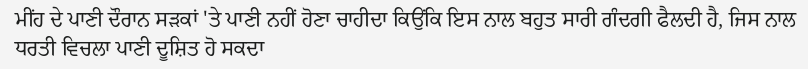ਮੀਂਹ ਦੇ ਪਾਣੀ ਦੌਰਾਨ ਸੜਕਾਂ 'ਤੇ ਪਾਣੀ ਨਹੀਂ ਹੋਣਾ ਚਾਹੀਦਾ ਕਿਉਂਕਿ ਇਸ ਨਾਲ ਬਹੁਤ ਸਾਰੀ ਗੰਦਗੀ ਫੈਲਦੀ ਹੈ, ਜਿਸ ਨਾਲ ਧਰਤੀ ਵਿਚਲਾ ਪਾਣੀ ਦੂਸ਼ਿਤ ਹੋ ਸਕਦਾ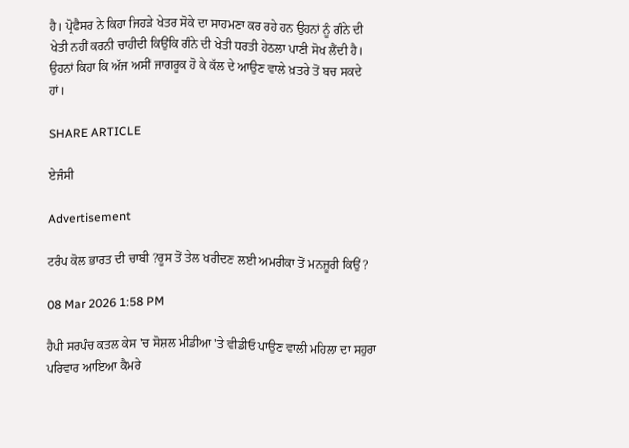ਹੈ। ਪ੍ਰੋਫੈਸਰ ਨੇ ਕਿਹਾ ਜਿਹੜੇ ਖੇਤਰ ਸੋਕੇ ਦਾ ਸਾਹਮਣਾ ਕਰ ਰਹੇ ਹਨ ਉਹਨਾਂ ਨੂੰ ਗੰਨੇ ਦੀ ਖੇਤੀ ਨਹੀਂ ਕਰਨੀ ਚਾਹੀਦੀ ਕਿਉਂਕਿ ਗੰਨੇ ਦੀ ਖੇਤੀ ਧਰਤੀ ਹੇਠਲਾ ਪਾਣੀ ਸੋਖ ਲੈਂਦੀ ਹੈ। ਉਹਨਾਂ ਕਿਹਾ ਕਿ ਅੱਜ ਅਸੀਂ ਜਾਗਰੂਕ ਹੋ ਕੇ ਕੱਲ ਦੇ ਆਉਣ ਵਾਲੇ ਖ਼ਤਰੇ ਤੋਂ ਬਚ ਸਕਦੇ ਹਾਂ।

SHARE ARTICLE

ਏਜੰਸੀ

Advertisement

ਟਰੰਪ ਕੋਲ ਭਾਰਤ ਦੀ ਚਾਬੀ ?ਰੂਸ ਤੋਂ ਤੇਲ ਖਰੀਦਣ ਲਈ ਅਮਰੀਕਾ ਤੋਂ ਮਨਜ਼ੂਰੀ ਕਿਉਂ ?

08 Mar 2026 1:58 PM

ਹੈਪੀ ਸਰਪੰਚ ਕਤਲ ਕੇਸ 'ਚ ਸੋਸ਼ਲ ਮੀਡੀਆ 'ਤੇ ਵੀਡੀਓ ਪਾਉਣ ਵਾਲੀ ਮਹਿਲਾ ਦਾ ਸਹੁਰਾ ਪਰਿਵਾਰ ਆਇਆ ਕੈਮਰੇ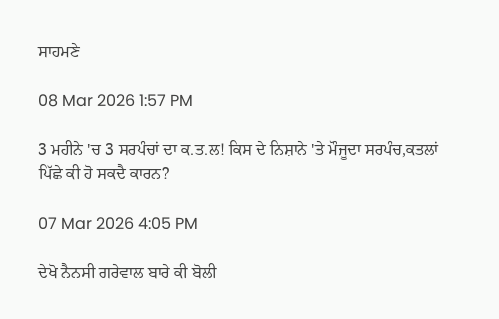ਸਾਹਮਣੇ

08 Mar 2026 1:57 PM

3 ਮਹੀਨੇ 'ਚ 3 ਸਰਪੰਚਾਂ ਦਾ ਕ.ਤ.ਲ! ਕਿਸ ਦੇ ਨਿਸ਼ਾਨੇ 'ਤੇ ਮੌਜੂਦਾ ਸਰਪੰਚ,ਕਤਲਾਂ ਪਿੱਛੇ ਕੀ ਹੋ ਸਕਦੈ ਕਾਰਨ?

07 Mar 2026 4:05 PM

ਦੇਖੋ ਨੈਨਸੀ ਗਰੇਵਾਲ ਬਾਰੇ ਕੀ ਬੋਲੀ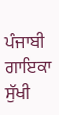ਪੰਜਾਬੀ ਗਾਇਕਾ ਸੁੱਖੀ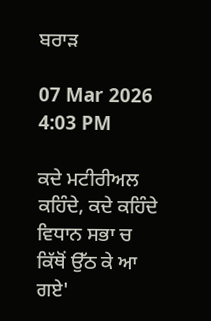ਬਰਾੜ

07 Mar 2026 4:03 PM

ਕਦੇ ਮਟੀਰੀਅਲ ਕਹਿੰਦੇ, ਕਦੇ ਕਹਿੰਦੇ ਵਿਧਾਨ ਸਭਾ ਚ ਕਿੱਥੋਂ ਉੱਠ ਕੇ ਆ ਗਏ'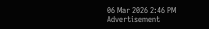06 Mar 2026 2:46 PM
Advertisement